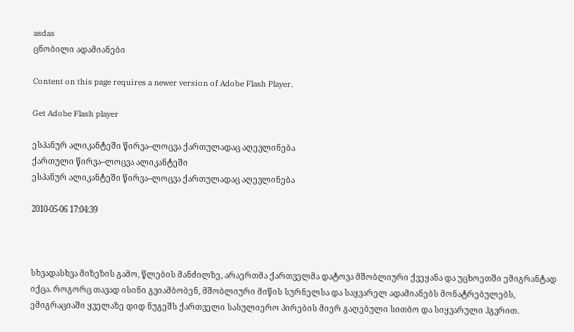asdas
ცნობილი ადამიანები

Content on this page requires a newer version of Adobe Flash Player.

Get Adobe Flash player

ესპანურ ალიკანტეში წირვა–ლოცვა ქართულადაც აღევლინება
ქართული წირვა–ლოცვა ალიკანტეში
ესპანურ ალიკანტეში წირვა–ლოცვა ქართულადაც აღევლინება

2010-05-06 17:04:39



სხვადასხვა მიზეზის გამო, წლების მანძილზე, არაერთმა ქართველმა დატოვა მშობლიური ქვეყანა და უცხოეთში ემიგრანტად იქცა. როგორც თავად ისინი გვიამბობენ, მშობლიური მიწის სურნელსა და საყვარელ ადამიანებს მონატრებულებს, ემიგრაციაში ყველაზე დიდ ნუგეშს ქართველი სასულიერო პირების მიერ გაღებული სითბო და სიყვარული ჰგვრით.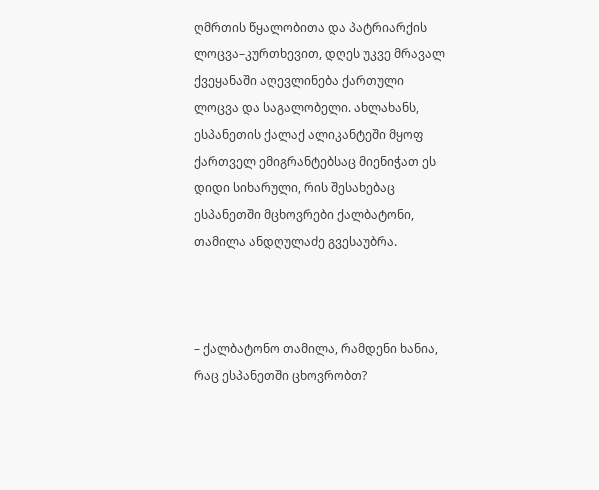ღმრთის წყალობითა და პატრიარქის ლოცვა–კურთხევით, დღეს უკვე მრავალ ქვეყანაში აღევლინება ქართული ლოცვა და საგალობელი. ახლახანს, ესპანეთის ქალაქ ალიკანტეში მყოფ ქართველ ემიგრანტებსაც მიენიჭათ ეს დიდი სიხარული, რის შესახებაც ესპანეთში მცხოვრები ქალბატონი, თამილა ანდღულაძე გვესაუბრა.



– ქალბატონო თამილა, რამდენი ხანია, რაც ესპანეთში ცხოვრობთ?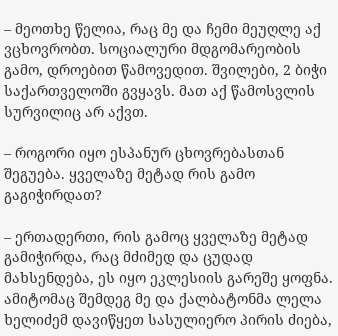– მეოთხე წელია, რაც მე და ჩემი მეუღლე აქ ვცხოვრობთ. სოციალური მდგომარეობის გამო, დროებით წამოვედით. შვილები, 2 ბიჭი საქართველოში გვყავს. მათ აქ წამოსვლის სურვილიც არ აქვთ.

– როგორი იყო ესპანურ ცხოვრებასთან შეგუება. ყველაზე მეტად რის გამო გაგიჭირდათ?

– ერთადერთი, რის გამოც ყველაზე მეტად გამიჭირდა, რაც მძიმედ და ცუდად მახსენდება, ეს იყო ეკლესიის გარეშე ყოფნა. ამიტომაც შემდეგ მე და ქალბატონმა ლელა ხელიძემ დავიწყეთ სასულიერო პირის ძიება,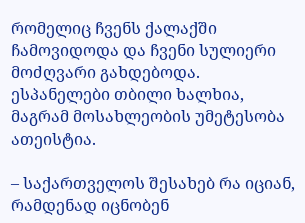რომელიც ჩვენს ქალაქში ჩამოვიდოდა და ჩვენი სულიერი მოძღვარი გახდებოდა. ესპანელები თბილი ხალხია, მაგრამ მოსახლეობის უმეტესობა ათეისტია.

– საქართველოს შესახებ რა იციან, რამდენად იცნობენ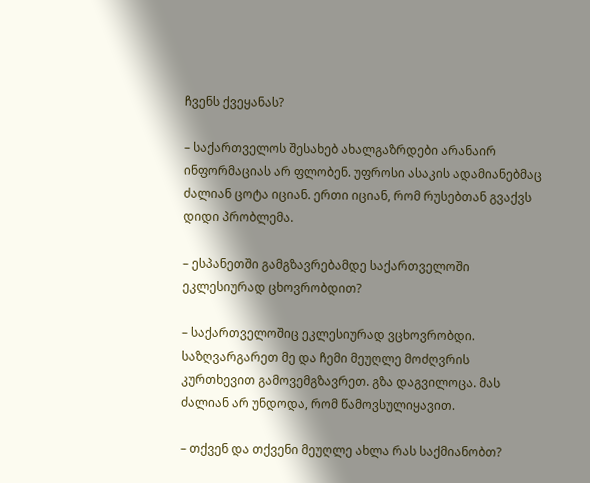ჩვენს ქვეყანას?

– საქართველოს შესახებ ახალგაზრდები არანაირ ინფორმაციას არ ფლობენ. უფროსი ასაკის ადამიანებმაც ძალიან ცოტა იციან. ერთი იციან, რომ რუსებთან გვაქვს დიდი პრობლემა.

– ესპანეთში გამგზავრებამდე საქართველოში ეკლესიურად ცხოვრობდით?

– საქართველოშიც ეკლესიურად ვცხოვრობდი. საზღვარგარეთ მე და ჩემი მეუღლე მოძღვრის კურთხევით გამოვემგზავრეთ. გზა დაგვილოცა. მას ძალიან არ უნდოდა, რომ წამოვსულიყავით.

– თქვენ და თქვენი მეუღლე ახლა რას საქმიანობთ?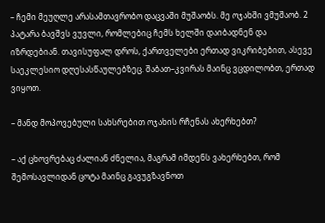– ჩემი მეუღლე არასამთავრობო დაცვაში მუშაობს. მე ოჯახში ვმუშაობ. 2 პატარა ბავშვს ვუვლი, რომლებიც ჩემს ხელში დაიბადნენ და იზრდებიან. თავისუფალ დროს, ქართველები ერთად ვიკრიბებით, ასევე საეკლესიო დღესასწაულებზეც. შაბათ–კვირას მაინც ვცდილობთ, ერთად ვიყოთ.

– მანდ მოპოვებული სახსრებით ოჯახის რჩენას ახერხებთ?

– აქ ცხოვრებაც ძალიან ძნელია, მაგრამ იმდენს ვახერხებთ, რომ შემოსავლიდან ცოტა მაინც გავუგზავნოთ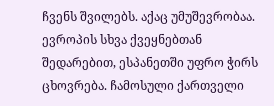ჩვენს შვილებს. აქაც უმუშევრობაა. ევროპის სხვა ქვეყნებთან შედარებით, ესპანეთში უფრო ჭირს ცხოვრება. ჩამოსული ქართველი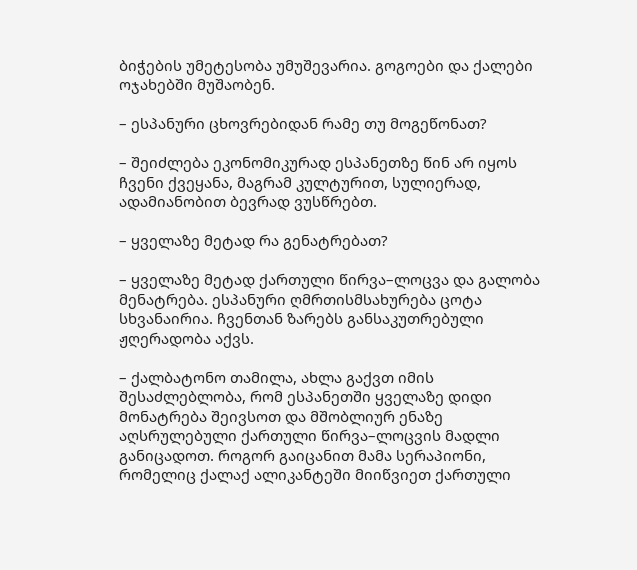ბიჭების უმეტესობა უმუშევარია. გოგოები და ქალები ოჯახებში მუშაობენ.

– ესპანური ცხოვრებიდან რამე თუ მოგეწონათ?

– შეიძლება ეკონომიკურად ესპანეთზე წინ არ იყოს ჩვენი ქვეყანა, მაგრამ კულტურით, სულიერად, ადამიანობით ბევრად ვუსწრებთ.

– ყველაზე მეტად რა გენატრებათ?

– ყველაზე მეტად ქართული წირვა–ლოცვა და გალობა მენატრება. ესპანური ღმრთისმსახურება ცოტა სხვანაირია. ჩვენთან ზარებს განსაკუთრებული ჟღერადობა აქვს.

– ქალბატონო თამილა, ახლა გაქვთ იმის შესაძლებლობა, რომ ესპანეთში ყველაზე დიდი მონატრება შეივსოთ და მშობლიურ ენაზე აღსრულებული ქართული წირვა–ლოცვის მადლი განიცადოთ. როგორ გაიცანით მამა სერაპიონი, რომელიც ქალაქ ალიკანტეში მიიწვიეთ ქართული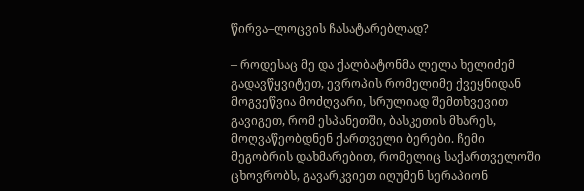წირვა–ლოცვის ჩასატარებლად?

– როდესაც მე და ქალბატონმა ლელა ხელიძემ გადავწყვიტეთ, ევროპის რომელიმე ქვეყნიდან მოგვეწვია მოძღვარი, სრულიად შემთხვევით გავიგეთ, რომ ესპანეთში, ბასკეთის მხარეს, მოღვაწეობდნენ ქართველი ბერები. ჩემი მეგობრის დახმარებით, რომელიც საქართველოში ცხოვრობს, გავარკვიეთ იღუმენ სერაპიონ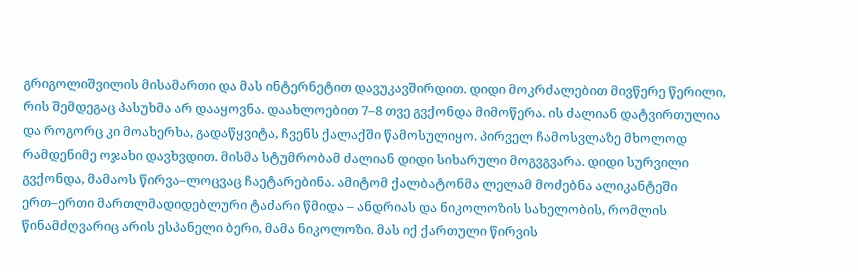გრიგოლიშვილის მისამართი და მას ინტერნეტით დავუკავშირდით. დიდი მოკრძალებით მივწერე წერილი, რის შემდეგაც პასუხმა არ დააყოვნა. დაახლოებით 7–8 თვე გვქონდა მიმოწერა. ის ძალიან დატვირთულია და როგორც კი მოახერხა, გადაწყვიტა, ჩვენს ქალაქში წამოსულიყო. პირველ ჩამოსვლაზე მხოლოდ რამდენიმე ოჯახი დავხვდით. მისმა სტუმრობამ ძალიან დიდი სიხარული მოგვგვარა. დიდი სურვილი გვქონდა, მამაოს წირვა–ლოცვაც ჩაეტარებინა. ამიტომ ქალბატონმა ლელამ მოძებნა ალიკანტეში ერთ–ერთი მართლმადიდებლური ტაძარი წმიდა – ანდრიას და ნიკოლოზის სახელობის, რომლის წინამძღვარიც არის ესპანელი ბერი, მამა ნიკოლოზი. მას იქ ქართული წირვის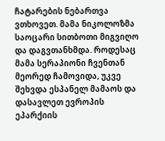ჩატარების ნებართვა ვთხოვეთ. მამა ნიკოლოზმა საოცარი სითბოთი მიგვიღო და დაგვთანხმდა. როდესაც მამა სერაპიონი ჩვენთან მეორედ ჩამოვიდა, უკვე შეხვდა ესპანელ მამაოს და დასავლეთ ევროპის ეპარქიის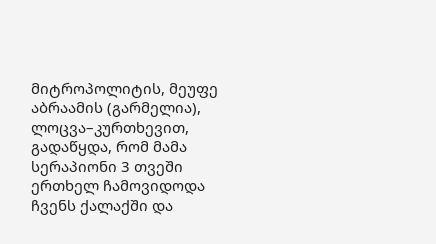მიტროპოლიტის, მეუფე აბრაამის (გარმელია), ლოცვა–კურთხევით, გადაწყდა, რომ მამა სერაპიონი 3 თვეში ერთხელ ჩამოვიდოდა ჩვენს ქალაქში და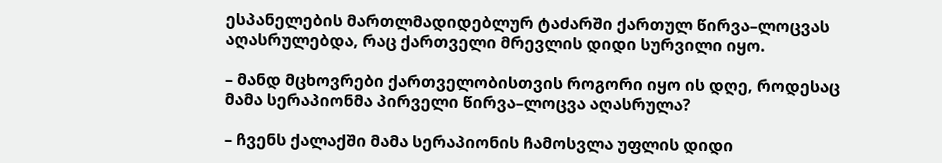ესპანელების მართლმადიდებლურ ტაძარში ქართულ წირვა–ლოცვას აღასრულებდა, რაც ქართველი მრევლის დიდი სურვილი იყო.

– მანდ მცხოვრები ქართველობისთვის როგორი იყო ის დღე, როდესაც მამა სერაპიონმა პირველი წირვა–ლოცვა აღასრულა?

– ჩვენს ქალაქში მამა სერაპიონის ჩამოსვლა უფლის დიდი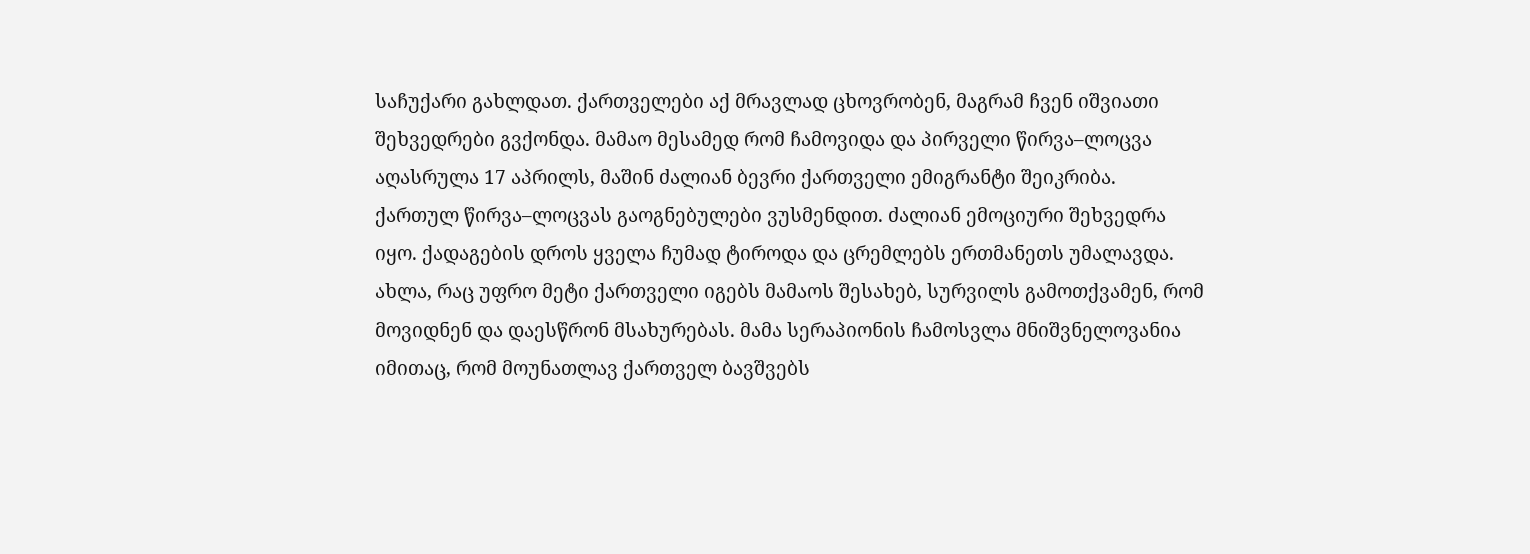საჩუქარი გახლდათ. ქართველები აქ მრავლად ცხოვრობენ, მაგრამ ჩვენ იშვიათი შეხვედრები გვქონდა. მამაო მესამედ რომ ჩამოვიდა და პირველი წირვა–ლოცვა აღასრულა 17 აპრილს, მაშინ ძალიან ბევრი ქართველი ემიგრანტი შეიკრიბა. ქართულ წირვა–ლოცვას გაოგნებულები ვუსმენდით. ძალიან ემოციური შეხვედრა იყო. ქადაგების დროს ყველა ჩუმად ტიროდა და ცრემლებს ერთმანეთს უმალავდა. ახლა, რაც უფრო მეტი ქართველი იგებს მამაოს შესახებ, სურვილს გამოთქვამენ, რომ მოვიდნენ და დაესწრონ მსახურებას. მამა სერაპიონის ჩამოსვლა მნიშვნელოვანია იმითაც, რომ მოუნათლავ ქართველ ბავშვებს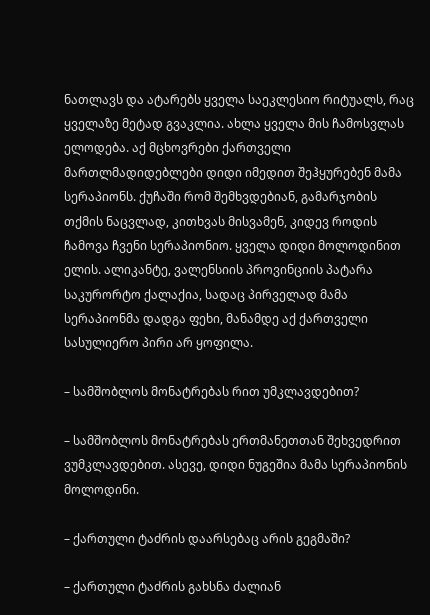ნათლავს და ატარებს ყველა საეკლესიო რიტუალს, რაც ყველაზე მეტად გვაკლია. ახლა ყველა მის ჩამოსვლას ელოდება. აქ მცხოვრები ქართველი მართლმადიდებლები დიდი იმედით შეჰყურებენ მამა სერაპიონს. ქუჩაში რომ შემხვდებიან, გამარჯობის თქმის ნაცვლად, კითხვას მისვამენ, კიდევ როდის ჩამოვა ჩვენი სერაპიონიო. ყველა დიდი მოლოდინით ელის. ალიკანტე, ვალენსიის პროვინციის პატარა საკურორტო ქალაქია, სადაც პირველად მამა სერაპიონმა დადგა ფეხი, მანამდე აქ ქართველი სასულიერო პირი არ ყოფილა.

– სამშობლოს მონატრებას რით უმკლავდებით?

– სამშობლოს მონატრებას ერთმანეთთან შეხვედრით ვუმკლავდებით. ასევე, დიდი ნუგეშია მამა სერაპიონის მოლოდინი.

– ქართული ტაძრის დაარსებაც არის გეგმაში?

– ქართული ტაძრის გახსნა ძალიან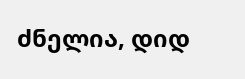ძნელია, დიდ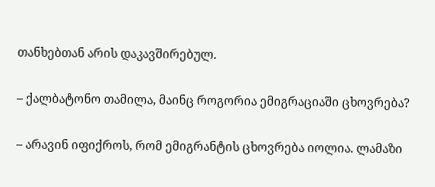თანხებთან არის დაკავშირებულ.

– ქალბატონო თამილა, მაინც როგორია ემიგრაციაში ცხოვრება?

– არავინ იფიქროს, რომ ემიგრანტის ცხოვრება იოლია. ლამაზი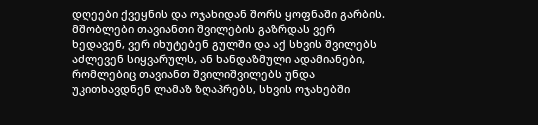დღეები ქვეყნის და ოჯახიდან შორს ყოფნაში გარბის. მშობლები თავიანთი შვილების გაზრდას ვერ ხედავენ, ვერ იხუტებენ გულში და აქ სხვის შვილებს აძლევენ სიყვარულს, ან ხანდაზმული ადამიანები, რომლებიც თავიანთ შვილიშვილებს უნდა უკითხავდნენ ლამაზ ზღაპრებს, სხვის ოჯახებში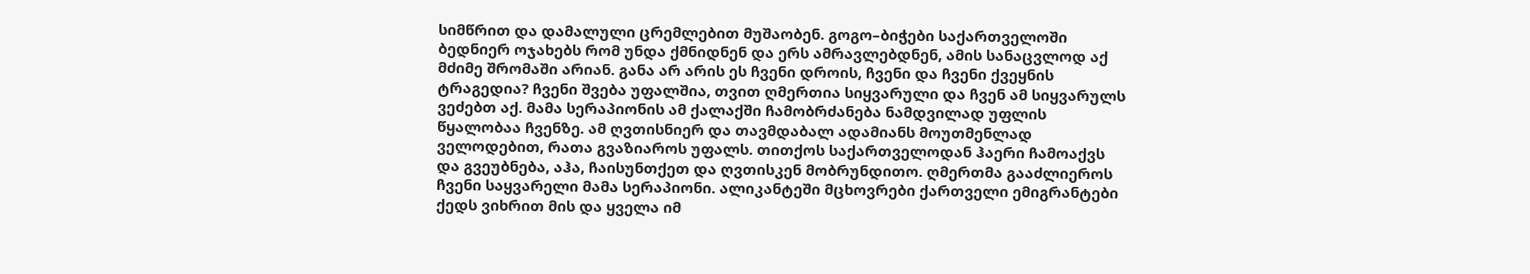სიმწრით და დამალული ცრემლებით მუშაობენ. გოგო–ბიჭები საქართველოში ბედნიერ ოჯახებს რომ უნდა ქმნიდნენ და ერს ამრავლებდნენ, ამის სანაცვლოდ აქ მძიმე შრომაში არიან. განა არ არის ეს ჩვენი დროის, ჩვენი და ჩვენი ქვეყნის ტრაგედია? ჩვენი შვება უფალშია, თვით ღმერთია სიყვარული და ჩვენ ამ სიყვარულს ვეძებთ აქ. მამა სერაპიონის ამ ქალაქში ჩამობრძანება ნამდვილად უფლის წყალობაა ჩვენზე. ამ ღვთისნიერ და თავმდაბალ ადამიანს მოუთმენლად ველოდებით, რათა გვაზიაროს უფალს. თითქოს საქართველოდან ჰაერი ჩამოაქვს და გვეუბნება, აჰა, ჩაისუნთქეთ და ღვთისკენ მობრუნდითო. ღმერთმა გააძლიეროს ჩვენი საყვარელი მამა სერაპიონი. ალიკანტეში მცხოვრები ქართველი ემიგრანტები ქედს ვიხრით მის და ყველა იმ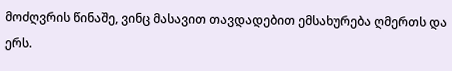მოძღვრის წინაშე, ვინც მასავით თავდადებით ემსახურება ღმერთს და ერს.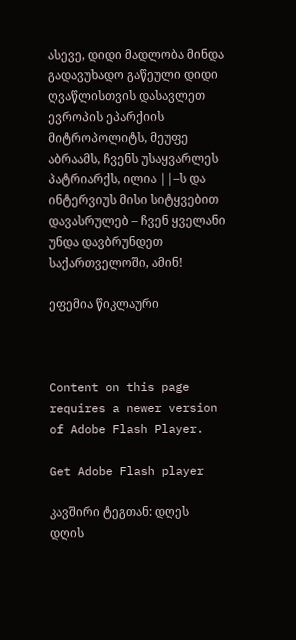ასევე, დიდი მადლობა მინდა გადავუხადო გაწეული დიდი ღვაწლისთვის დასავლეთ ევროპის ეპარქიის მიტროპოლიტს, მეუფე აბრაამს, ჩვენს უსაყვარლეს პატრიარქს, ილია ||–ს და ინტერვიუს მისი სიტყვებით დავასრულებ – ჩვენ ყველანი უნდა დავბრუნდეთ საქართველოში, ამინ!

ეფემია წიკლაური



Content on this page requires a newer version of Adobe Flash Player.

Get Adobe Flash player

კავშირი ტეგთან: დღეს
დღის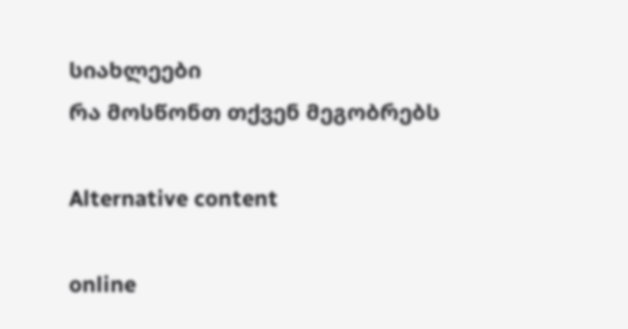სიახლეები
რა მოსწონთ თქვენ მეგობრებს

Alternative content

online